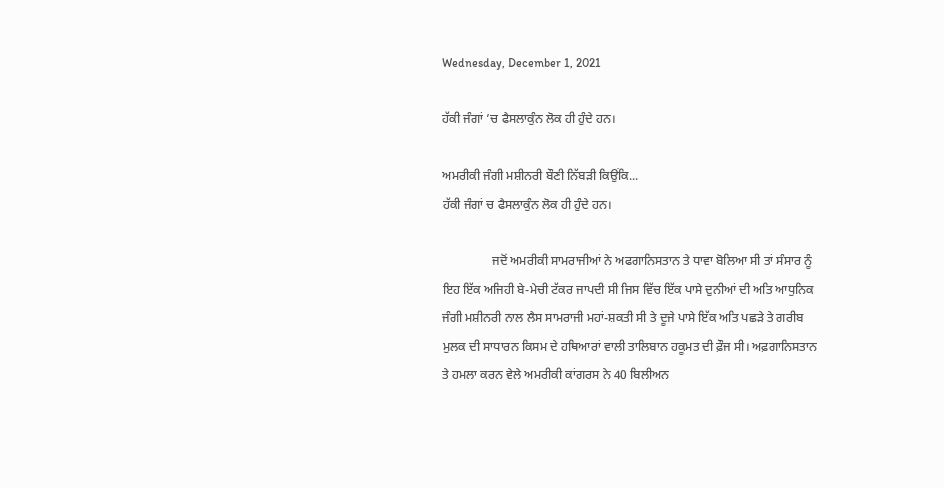Wednesday, December 1, 2021

ਹੱਕੀ ਜੰਗਾਂ ’ਚ ਫੈਸਲਾਕੁੰਨ ਲੋਕ ਹੀ ਹੁੰਦੇ ਹਨ।

ਅਮਰੀਕੀ ਜੰਗੀ ਮਸ਼ੀਨਰੀ ਬੌਣੀ ਨਿੱਬੜੀ ਕਿਉਂਕਿ...
ਹੱਕੀ ਜੰਗਾਂ ਚ ਫੈਸਲਾਕੁੰਨ ਲੋਕ ਹੀ ਹੁੰਦੇ ਹਨ।

                ਜਦੋਂ ਅਮਰੀਕੀ ਸਾਮਰਾਜੀਆਂ ਨੇ ਅਫਗਾਨਿਸਤਾਨ ਤੇ ਧਾਵਾ ਬੋਲਿਆ ਸੀ ਤਾਂ ਸੰਸਾਰ ਨੂੰ ਇਹ ਇੱਕ ਅਜਿਹੀ ਬੇ-ਮੇਚੀ ਟੱਕਰ ਜਾਪਦੀ ਸੀ ਜਿਸ ਵਿੱਚ ਇੱਕ ਪਾਸੇ ਦੁਨੀਆਂ ਦੀ ਅਤਿ ਆਧੁਨਿਕ ਜੰਗੀ ਮਸ਼ੀਨਰੀ ਨਾਲ ਲੈਸ ਸਾਮਰਾਜੀ ਮਹਾਂ-ਸ਼ਕਤੀ ਸੀ ਤੇ ਦੂਜੇ ਪਾਸੇ ਇੱਕ ਅਤਿ ਪਛੜੇ ਤੇ ਗਰੀਬ ਮੁਲਕ ਦੀ ਸਾਧਾਰਨ ਕਿਸਮ ਦੇ ਹਥਿਆਰਾਂ ਵਾਲੀ ਤਾਲਿਬਾਨ ਹਕੂਮਤ ਦੀ ਫ਼ੌਜ ਸੀ। ਅਫ਼ਗਾਨਿਸਤਾਨ ਤੇ ਹਮਲਾ ਕਰਨ ਵੇਲੇ ਅਮਰੀਕੀ ਕਾਂਗਰਸ ਨੇ 40 ਬਿਲੀਅਨ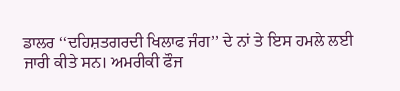ਡਾਲਰ ‘‘ਦਹਿਸ਼ਤਗਰਦੀ ਖਿਲਾਫ ਜੰਗ’’ ਦੇ ਨਾਂ ਤੇ ਇਸ ਹਮਲੇ ਲਈ ਜਾਰੀ ਕੀਤੇ ਸਨ। ਅਮਰੀਕੀ ਫੌਜ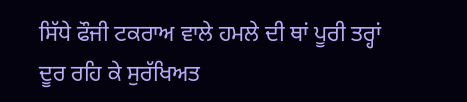ਸਿੱਧੇ ਫੌਜੀ ਟਕਰਾਅ ਵਾਲੇ ਹਮਲੇ ਦੀ ਥਾਂ ਪੂਰੀ ਤਰ੍ਹਾਂ ਦੂਰ ਰਹਿ ਕੇ ਸੁਰੱਖਿਅਤ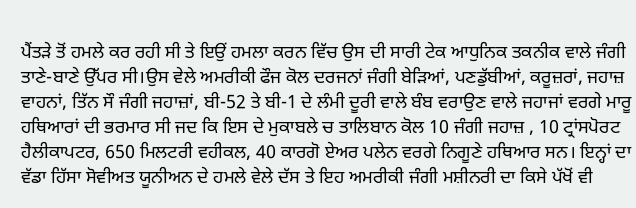ਪੈਂਤੜੇ ਤੋਂ ਹਮਲੇ ਕਰ ਰਹੀ ਸੀ ਤੇ ਇਉਂ ਹਮਲਾ ਕਰਨ ਵਿੱਚ ਉਸ ਦੀ ਸਾਰੀ ਟੇਕ ਆਧੁਨਿਕ ਤਕਨੀਕ ਵਾਲੇ ਜੰਗੀ ਤਾਣੇ-ਬਾਣੇ ਉੱਪਰ ਸੀ।ਉਸ ਵੇਲੇ ਅਮਰੀਕੀ ਫੌਜ ਕੋਲ ਦਰਜਨਾਂ ਜੰਗੀ ਬੇੜਿਆਂ, ਪਣਡੁੱਬੀਆਂ, ਕਰੂਜ਼ਰਾਂ, ਜਹਾਜ਼ ਵਾਹਨਾਂ, ਤਿੱਨ ਸੌ ਜੰਗੀ ਜਹਾਜ਼ਾਂ, ਬੀ-52 ਤੇ ਬੀ-1 ਦੇ ਲੰਮੀ ਦੂਰੀ ਵਾਲੇ ਬੰਬ ਵਰਾਉਣ ਵਾਲੇ ਜਹਾਜਾਂ ਵਰਗੇ ਮਾਰੂ ਹਥਿਆਰਾਂ ਦੀ ਭਰਮਾਰ ਸੀ ਜਦ ਕਿ ਇਸ ਦੇ ਮੁਕਾਬਲੇ ਚ ਤਾਲਿਬਾਨ ਕੋਲ 10 ਜੰਗੀ ਜਹਾਜ਼ , 10 ਟ੍ਰਾਂਸਪੋਰਟ ਹੈਲੀਕਾਪਟਰ, 650 ਮਿਲਟਰੀ ਵਹੀਕਲ, 40 ਕਾਰਗੋ ਏਅਰ ਪਲੇਨ ਵਰਗੇ ਨਿਗੂਣੇ ਹਥਿਆਰ ਸਨ। ਇਨ੍ਹਾਂ ਦਾ ਵੱਡਾ ਹਿੱਸਾ ਸੋਵੀਅਤ ਯੂਨੀਅਨ ਦੇ ਹਮਲੇ ਵੇਲੇ ਦੱਸ ਤੇ ਇਹ ਅਮਰੀਕੀ ਜੰਗੀ ਮਸ਼ੀਨਰੀ ਦਾ ਕਿਸੇ ਪੱਖੋਂ ਵੀ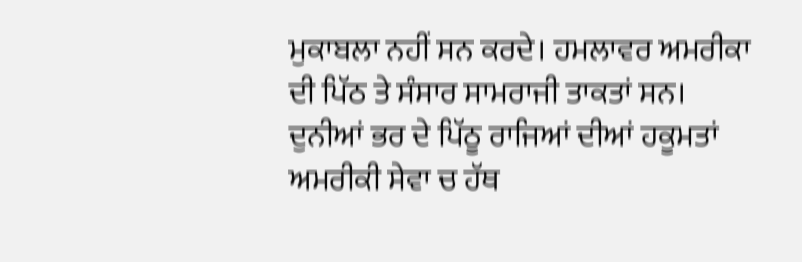ਮੁਕਾਬਲਾ ਨਹੀਂ ਸਨ ਕਰਦੇ। ਹਮਲਾਵਰ ਅਮਰੀਕਾ ਦੀ ਪਿੱਠ ਤੇ ਸੰਸਾਰ ਸਾਮਰਾਜੀ ਤਾਕਤਾਂ ਸਨ। ਦੁਨੀਆਂ ਭਰ ਦੇ ਪਿੱਠੂ ਰਾਜਿਆਂ ਦੀਆਂ ਹਕੂਮਤਾਂ ਅਮਰੀਕੀ ਸੇਵਾ ਚ ਹੱਥ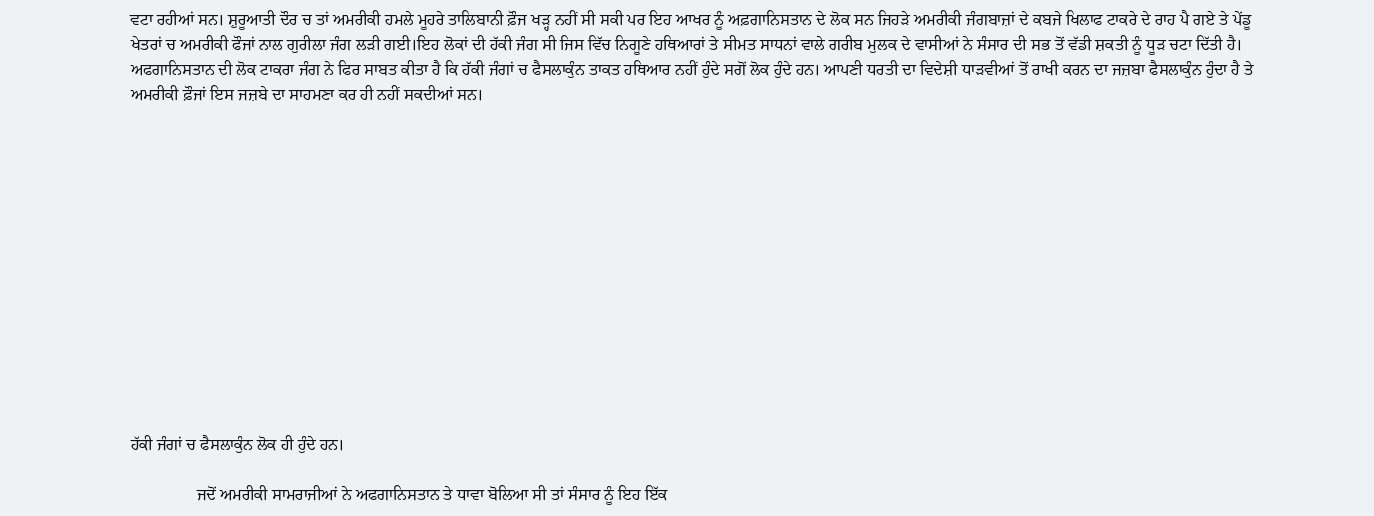ਵਟਾ ਰਹੀਆਂ ਸਨ। ਸ਼ੁਰੂਆਤੀ ਦੌਰ ਚ ਤਾਂ ਅਮਰੀਕੀ ਹਮਲੇ ਮੂਹਰੇ ਤਾਲਿਬਾਨੀ ਫ਼ੌਜ ਖੜ੍ਹ ਨਹੀਂ ਸੀ ਸਕੀ ਪਰ ਇਹ ਆਖਰ ਨੂੰ ਅਫ਼ਗਾਨਿਸਤਾਨ ਦੇ ਲੋਕ ਸਨ ਜਿਹੜੇ ਅਮਰੀਕੀ ਜੰਗਬਾਜ਼ਾਂ ਦੇ ਕਬਜੇ ਖਿਲਾਫ ਟਾਕਰੇ ਦੇ ਰਾਹ ਪੈ ਗਏ ਤੇ ਪੇਂਡੂ ਖੇਤਰਾਂ ਚ ਅਮਰੀਕੀ ਫੌਜਾਂ ਨਾਲ ਗੁਰੀਲਾ ਜੰਗ ਲੜੀ ਗਈ।ਇਹ ਲੋਕਾਂ ਦੀ ਹੱਕੀ ਜੰਗ ਸੀ ਜਿਸ ਵਿੱਚ ਨਿਗੂਣੇ ਹਥਿਆਰਾਂ ਤੇ ਸੀਮਤ ਸਾਧਨਾਂ ਵਾਲੇ ਗਰੀਬ ਮੁਲਕ ਦੇ ਵਾਸੀਆਂ ਨੇ ਸੰਸਾਰ ਦੀ ਸਭ ਤੋਂ ਵੱਡੀ ਸ਼ਕਤੀ ਨੂੰ ਧੂੜ ਚਟਾ ਦਿੱਤੀ ਹੈ। ਅਫਗਾਨਿਸਤਾਨ ਦੀ ਲੋਕ ਟਾਕਰਾ ਜੰਗ ਨੇ ਫਿਰ ਸਾਬਤ ਕੀਤਾ ਹੈ ਕਿ ਹੱਕੀ ਜੰਗਾਂ ਚ ਫੈਸਲਾਕੁੰਨ ਤਾਕਤ ਹਥਿਆਰ ਨਹੀਂ ਹੁੰਦੇ ਸਗੋਂ ਲੋਕ ਹੁੰਦੇ ਹਨ। ਆਪਣੀ ਧਰਤੀ ਦਾ ਵਿਦੇਸ਼ੀ ਧਾੜਵੀਆਂ ਤੋਂ ਰਾਖੀ ਕਰਨ ਦਾ ਜਜ਼ਬਾ ਫੈਸਲਾਕੁੰਨ ਹੁੰਦਾ ਹੈ ਤੇ ਅਮਰੀਕੀ ਫ਼ੌਜਾਂ ਇਸ ਜਜ਼ਬੇ ਦਾ ਸਾਹਮਣਾ ਕਰ ਹੀ ਨਹੀਂ ਸਕਦੀਆਂ ਸਨ।













ਹੱਕੀ ਜੰਗਾਂ ਚ ਫੈਸਲਾਕੁੰਨ ਲੋਕ ਹੀ ਹੁੰਦੇ ਹਨ।

                ਜਦੋਂ ਅਮਰੀਕੀ ਸਾਮਰਾਜੀਆਂ ਨੇ ਅਫਗਾਨਿਸਤਾਨ ਤੇ ਧਾਵਾ ਬੋਲਿਆ ਸੀ ਤਾਂ ਸੰਸਾਰ ਨੂੰ ਇਹ ਇੱਕ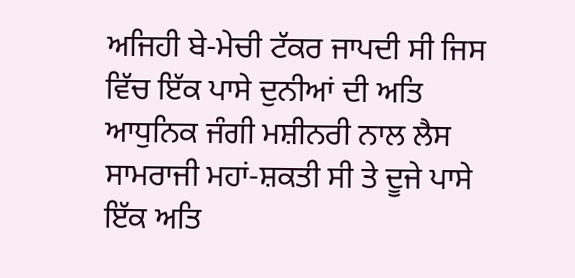ਅਜਿਹੀ ਬੇ-ਮੇਚੀ ਟੱਕਰ ਜਾਪਦੀ ਸੀ ਜਿਸ ਵਿੱਚ ਇੱਕ ਪਾਸੇ ਦੁਨੀਆਂ ਦੀ ਅਤਿ ਆਧੁਨਿਕ ਜੰਗੀ ਮਸ਼ੀਨਰੀ ਨਾਲ ਲੈਸ ਸਾਮਰਾਜੀ ਮਹਾਂ-ਸ਼ਕਤੀ ਸੀ ਤੇ ਦੂਜੇ ਪਾਸੇ ਇੱਕ ਅਤਿ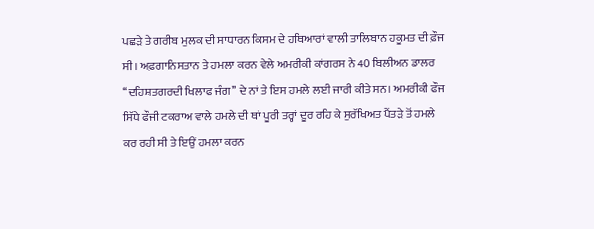ਪਛੜੇ ਤੇ ਗਰੀਬ ਮੁਲਕ ਦੀ ਸਾਧਾਰਨ ਕਿਸਮ ਦੇ ਹਥਿਆਰਾਂ ਵਾਲੀ ਤਾਲਿਬਾਨ ਹਕੂਮਤ ਦੀ ਫ਼ੌਜ ਸੀ। ਅਫ਼ਗਾਨਿਸਤਾਨ ਤੇ ਹਮਲਾ ਕਰਨ ਵੇਲੇ ਅਮਰੀਕੀ ਕਾਂਗਰਸ ਨੇ 40 ਬਿਲੀਅਨ ਡਾਲਰ ‘‘ਦਹਿਸ਼ਤਗਰਦੀ ਖਿਲਾਫ ਜੰਗ’’ ਦੇ ਨਾਂ ਤੇ ਇਸ ਹਮਲੇ ਲਈ ਜਾਰੀ ਕੀਤੇ ਸਨ। ਅਮਰੀਕੀ ਫੌਜ ਸਿੱਧੇ ਫੌਜੀ ਟਕਰਾਅ ਵਾਲੇ ਹਮਲੇ ਦੀ ਥਾਂ ਪੂਰੀ ਤਰ੍ਹਾਂ ਦੂਰ ਰਹਿ ਕੇ ਸੁਰੱਖਿਅਤ ਪੈਂਤੜੇ ਤੋਂ ਹਮਲੇ ਕਰ ਰਹੀ ਸੀ ਤੇ ਇਉਂ ਹਮਲਾ ਕਰਨ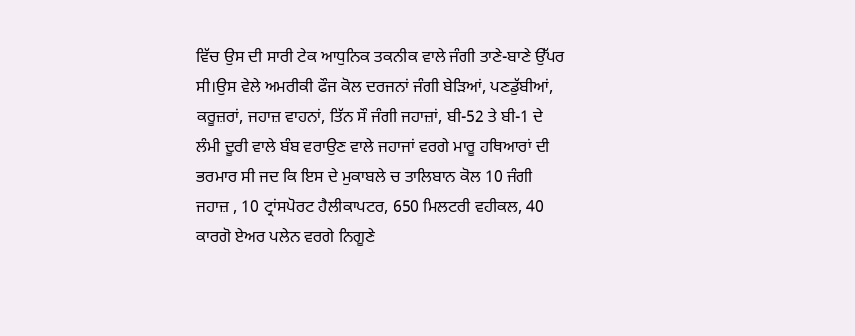ਵਿੱਚ ਉਸ ਦੀ ਸਾਰੀ ਟੇਕ ਆਧੁਨਿਕ ਤਕਨੀਕ ਵਾਲੇ ਜੰਗੀ ਤਾਣੇ-ਬਾਣੇ ਉੱਪਰ ਸੀ।ਉਸ ਵੇਲੇ ਅਮਰੀਕੀ ਫੌਜ ਕੋਲ ਦਰਜਨਾਂ ਜੰਗੀ ਬੇੜਿਆਂ, ਪਣਡੁੱਬੀਆਂ, ਕਰੂਜ਼ਰਾਂ, ਜਹਾਜ਼ ਵਾਹਨਾਂ, ਤਿੱਨ ਸੌ ਜੰਗੀ ਜਹਾਜ਼ਾਂ, ਬੀ-52 ਤੇ ਬੀ-1 ਦੇ ਲੰਮੀ ਦੂਰੀ ਵਾਲੇ ਬੰਬ ਵਰਾਉਣ ਵਾਲੇ ਜਹਾਜਾਂ ਵਰਗੇ ਮਾਰੂ ਹਥਿਆਰਾਂ ਦੀ ਭਰਮਾਰ ਸੀ ਜਦ ਕਿ ਇਸ ਦੇ ਮੁਕਾਬਲੇ ਚ ਤਾਲਿਬਾਨ ਕੋਲ 10 ਜੰਗੀ ਜਹਾਜ਼ , 10 ਟ੍ਰਾਂਸਪੋਰਟ ਹੈਲੀਕਾਪਟਰ, 650 ਮਿਲਟਰੀ ਵਹੀਕਲ, 40 ਕਾਰਗੋ ਏਅਰ ਪਲੇਨ ਵਰਗੇ ਨਿਗੂਣੇ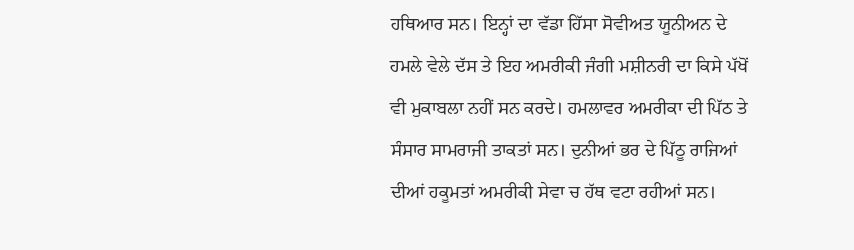ਹਥਿਆਰ ਸਨ। ਇਨ੍ਹਾਂ ਦਾ ਵੱਡਾ ਹਿੱਸਾ ਸੋਵੀਅਤ ਯੂਨੀਅਨ ਦੇ ਹਮਲੇ ਵੇਲੇ ਦੱਸ ਤੇ ਇਹ ਅਮਰੀਕੀ ਜੰਗੀ ਮਸ਼ੀਨਰੀ ਦਾ ਕਿਸੇ ਪੱਖੋਂ ਵੀ ਮੁਕਾਬਲਾ ਨਹੀਂ ਸਨ ਕਰਦੇ। ਹਮਲਾਵਰ ਅਮਰੀਕਾ ਦੀ ਪਿੱਠ ਤੇ ਸੰਸਾਰ ਸਾਮਰਾਜੀ ਤਾਕਤਾਂ ਸਨ। ਦੁਨੀਆਂ ਭਰ ਦੇ ਪਿੱਠੂ ਰਾਜਿਆਂ ਦੀਆਂ ਹਕੂਮਤਾਂ ਅਮਰੀਕੀ ਸੇਵਾ ਚ ਹੱਥ ਵਟਾ ਰਹੀਆਂ ਸਨ।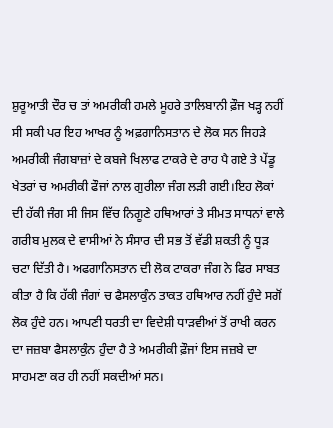ਸ਼ੁਰੂਆਤੀ ਦੌਰ ਚ ਤਾਂ ਅਮਰੀਕੀ ਹਮਲੇ ਮੂਹਰੇ ਤਾਲਿਬਾਨੀ ਫ਼ੌਜ ਖੜ੍ਹ ਨਹੀਂ ਸੀ ਸਕੀ ਪਰ ਇਹ ਆਖਰ ਨੂੰ ਅਫ਼ਗਾਨਿਸਤਾਨ ਦੇ ਲੋਕ ਸਨ ਜਿਹੜੇ ਅਮਰੀਕੀ ਜੰਗਬਾਜ਼ਾਂ ਦੇ ਕਬਜੇ ਖਿਲਾਫ ਟਾਕਰੇ ਦੇ ਰਾਹ ਪੈ ਗਏ ਤੇ ਪੇਂਡੂ ਖੇਤਰਾਂ ਚ ਅਮਰੀਕੀ ਫੌਜਾਂ ਨਾਲ ਗੁਰੀਲਾ ਜੰਗ ਲੜੀ ਗਈ।ਇਹ ਲੋਕਾਂ ਦੀ ਹੱਕੀ ਜੰਗ ਸੀ ਜਿਸ ਵਿੱਚ ਨਿਗੂਣੇ ਹਥਿਆਰਾਂ ਤੇ ਸੀਮਤ ਸਾਧਨਾਂ ਵਾਲੇ ਗਰੀਬ ਮੁਲਕ ਦੇ ਵਾਸੀਆਂ ਨੇ ਸੰਸਾਰ ਦੀ ਸਭ ਤੋਂ ਵੱਡੀ ਸ਼ਕਤੀ ਨੂੰ ਧੂੜ ਚਟਾ ਦਿੱਤੀ ਹੈ। ਅਫਗਾਨਿਸਤਾਨ ਦੀ ਲੋਕ ਟਾਕਰਾ ਜੰਗ ਨੇ ਫਿਰ ਸਾਬਤ ਕੀਤਾ ਹੈ ਕਿ ਹੱਕੀ ਜੰਗਾਂ ਚ ਫੈਸਲਾਕੁੰਨ ਤਾਕਤ ਹਥਿਆਰ ਨਹੀਂ ਹੁੰਦੇ ਸਗੋਂ ਲੋਕ ਹੁੰਦੇ ਹਨ। ਆਪਣੀ ਧਰਤੀ ਦਾ ਵਿਦੇਸ਼ੀ ਧਾੜਵੀਆਂ ਤੋਂ ਰਾਖੀ ਕਰਨ ਦਾ ਜਜ਼ਬਾ ਫੈਸਲਾਕੁੰਨ ਹੁੰਦਾ ਹੈ ਤੇ ਅਮਰੀਕੀ ਫ਼ੌਜਾਂ ਇਸ ਜਜ਼ਬੇ ਦਾ ਸਾਹਮਣਾ ਕਰ ਹੀ ਨਹੀਂ ਸਕਦੀਆਂ ਸਨ।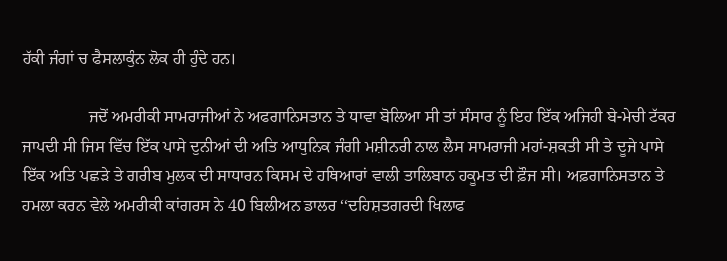ਹੱਕੀ ਜੰਗਾਂ ਚ ਫੈਸਲਾਕੁੰਨ ਲੋਕ ਹੀ ਹੁੰਦੇ ਹਨ।

                ਜਦੋਂ ਅਮਰੀਕੀ ਸਾਮਰਾਜੀਆਂ ਨੇ ਅਫਗਾਨਿਸਤਾਨ ਤੇ ਧਾਵਾ ਬੋਲਿਆ ਸੀ ਤਾਂ ਸੰਸਾਰ ਨੂੰ ਇਹ ਇੱਕ ਅਜਿਹੀ ਬੇ-ਮੇਚੀ ਟੱਕਰ ਜਾਪਦੀ ਸੀ ਜਿਸ ਵਿੱਚ ਇੱਕ ਪਾਸੇ ਦੁਨੀਆਂ ਦੀ ਅਤਿ ਆਧੁਨਿਕ ਜੰਗੀ ਮਸ਼ੀਨਰੀ ਨਾਲ ਲੈਸ ਸਾਮਰਾਜੀ ਮਹਾਂ-ਸ਼ਕਤੀ ਸੀ ਤੇ ਦੂਜੇ ਪਾਸੇ ਇੱਕ ਅਤਿ ਪਛੜੇ ਤੇ ਗਰੀਬ ਮੁਲਕ ਦੀ ਸਾਧਾਰਨ ਕਿਸਮ ਦੇ ਹਥਿਆਰਾਂ ਵਾਲੀ ਤਾਲਿਬਾਨ ਹਕੂਮਤ ਦੀ ਫ਼ੌਜ ਸੀ। ਅਫ਼ਗਾਨਿਸਤਾਨ ਤੇ ਹਮਲਾ ਕਰਨ ਵੇਲੇ ਅਮਰੀਕੀ ਕਾਂਗਰਸ ਨੇ 40 ਬਿਲੀਅਨ ਡਾਲਰ ‘‘ਦਹਿਸ਼ਤਗਰਦੀ ਖਿਲਾਫ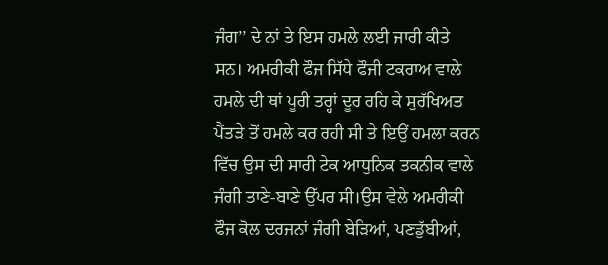ਜੰਗ’’ ਦੇ ਨਾਂ ਤੇ ਇਸ ਹਮਲੇ ਲਈ ਜਾਰੀ ਕੀਤੇ ਸਨ। ਅਮਰੀਕੀ ਫੌਜ ਸਿੱਧੇ ਫੌਜੀ ਟਕਰਾਅ ਵਾਲੇ ਹਮਲੇ ਦੀ ਥਾਂ ਪੂਰੀ ਤਰ੍ਹਾਂ ਦੂਰ ਰਹਿ ਕੇ ਸੁਰੱਖਿਅਤ ਪੈਂਤੜੇ ਤੋਂ ਹਮਲੇ ਕਰ ਰਹੀ ਸੀ ਤੇ ਇਉਂ ਹਮਲਾ ਕਰਨ ਵਿੱਚ ਉਸ ਦੀ ਸਾਰੀ ਟੇਕ ਆਧੁਨਿਕ ਤਕਨੀਕ ਵਾਲੇ ਜੰਗੀ ਤਾਣੇ-ਬਾਣੇ ਉੱਪਰ ਸੀ।ਉਸ ਵੇਲੇ ਅਮਰੀਕੀ ਫੌਜ ਕੋਲ ਦਰਜਨਾਂ ਜੰਗੀ ਬੇੜਿਆਂ, ਪਣਡੁੱਬੀਆਂ,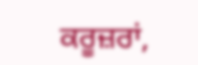ਕਰੂਜ਼ਰਾਂ,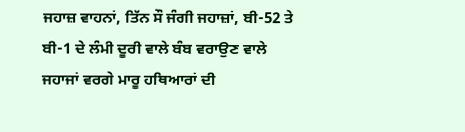ਜਹਾਜ਼ ਵਾਹਨਾਂ, ਤਿੱਨ ਸੌ ਜੰਗੀ ਜਹਾਜ਼ਾਂ, ਬੀ-52 ਤੇ ਬੀ-1 ਦੇ ਲੰਮੀ ਦੂਰੀ ਵਾਲੇ ਬੰਬ ਵਰਾਉਣ ਵਾਲੇ ਜਹਾਜਾਂ ਵਰਗੇ ਮਾਰੂ ਹਥਿਆਰਾਂ ਦੀ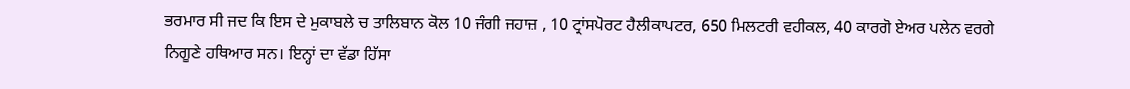ਭਰਮਾਰ ਸੀ ਜਦ ਕਿ ਇਸ ਦੇ ਮੁਕਾਬਲੇ ਚ ਤਾਲਿਬਾਨ ਕੋਲ 10 ਜੰਗੀ ਜਹਾਜ਼ , 10 ਟ੍ਰਾਂਸਪੋਰਟ ਹੈਲੀਕਾਪਟਰ, 650 ਮਿਲਟਰੀ ਵਹੀਕਲ, 40 ਕਾਰਗੋ ਏਅਰ ਪਲੇਨ ਵਰਗੇ ਨਿਗੂਣੇ ਹਥਿਆਰ ਸਨ। ਇਨ੍ਹਾਂ ਦਾ ਵੱਡਾ ਹਿੱਸਾ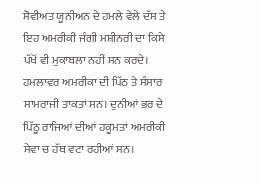ਸੋਵੀਅਤ ਯੂਨੀਅਨ ਦੇ ਹਮਲੇ ਵੇਲੇ ਦੱਸ ਤੇ ਇਹ ਅਮਰੀਕੀ ਜੰਗੀ ਮਸ਼ੀਨਰੀ ਦਾ ਕਿਸੇ ਪੱਖੋਂ ਵੀ ਮੁਕਾਬਲਾ ਨਹੀਂ ਸਨ ਕਰਦੇ। ਹਮਲਾਵਰ ਅਮਰੀਕਾ ਦੀ ਪਿੱਠ ਤੇ ਸੰਸਾਰ ਸਾਮਰਾਜੀ ਤਾਕਤਾਂ ਸਨ। ਦੁਨੀਆਂ ਭਰ ਦੇ ਪਿੱਠੂ ਰਾਜਿਆਂ ਦੀਆਂ ਹਕੂਮਤਾਂ ਅਮਰੀਕੀ ਸੇਵਾ ਚ ਹੱਥ ਵਟਾ ਰਹੀਆਂ ਸਨ।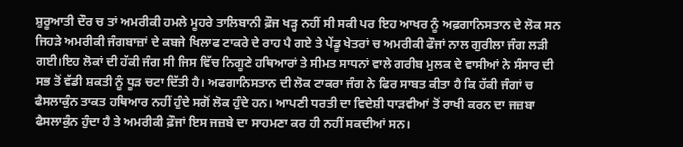ਸ਼ੁਰੂਆਤੀ ਦੌਰ ਚ ਤਾਂ ਅਮਰੀਕੀ ਹਮਲੇ ਮੂਹਰੇ ਤਾਲਿਬਾਨੀ ਫ਼ੌਜ ਖੜ੍ਹ ਨਹੀਂ ਸੀ ਸਕੀ ਪਰ ਇਹ ਆਖਰ ਨੂੰ ਅਫ਼ਗਾਨਿਸਤਾਨ ਦੇ ਲੋਕ ਸਨ ਜਿਹੜੇ ਅਮਰੀਕੀ ਜੰਗਬਾਜ਼ਾਂ ਦੇ ਕਬਜੇ ਖਿਲਾਫ ਟਾਕਰੇ ਦੇ ਰਾਹ ਪੈ ਗਏ ਤੇ ਪੇਂਡੂ ਖੇਤਰਾਂ ਚ ਅਮਰੀਕੀ ਫੌਜਾਂ ਨਾਲ ਗੁਰੀਲਾ ਜੰਗ ਲੜੀ ਗਈ।ਇਹ ਲੋਕਾਂ ਦੀ ਹੱਕੀ ਜੰਗ ਸੀ ਜਿਸ ਵਿੱਚ ਨਿਗੂਣੇ ਹਥਿਆਰਾਂ ਤੇ ਸੀਮਤ ਸਾਧਨਾਂ ਵਾਲੇ ਗਰੀਬ ਮੁਲਕ ਦੇ ਵਾਸੀਆਂ ਨੇ ਸੰਸਾਰ ਦੀ ਸਭ ਤੋਂ ਵੱਡੀ ਸ਼ਕਤੀ ਨੂੰ ਧੂੜ ਚਟਾ ਦਿੱਤੀ ਹੈ। ਅਫਗਾਨਿਸਤਾਨ ਦੀ ਲੋਕ ਟਾਕਰਾ ਜੰਗ ਨੇ ਫਿਰ ਸਾਬਤ ਕੀਤਾ ਹੈ ਕਿ ਹੱਕੀ ਜੰਗਾਂ ਚ ਫੈਸਲਾਕੁੰਨ ਤਾਕਤ ਹਥਿਆਰ ਨਹੀਂ ਹੁੰਦੇ ਸਗੋਂ ਲੋਕ ਹੁੰਦੇ ਹਨ। ਆਪਣੀ ਧਰਤੀ ਦਾ ਵਿਦੇਸ਼ੀ ਧਾੜਵੀਆਂ ਤੋਂ ਰਾਖੀ ਕਰਨ ਦਾ ਜਜ਼ਬਾ ਫੈਸਲਾਕੁੰਨ ਹੁੰਦਾ ਹੈ ਤੇ ਅਮਰੀਕੀ ਫ਼ੌਜਾਂ ਇਸ ਜਜ਼ਬੇ ਦਾ ਸਾਹਮਣਾ ਕਰ ਹੀ ਨਹੀਂ ਸਕਦੀਆਂ ਸਨ।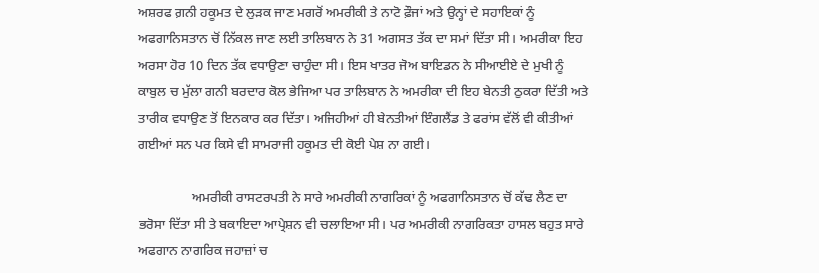ਅਸ਼ਰਫ ਗ਼ਨੀ ਹਕੂਮਤ ਦੇ ਲੁੜਕ ਜਾਣ ਮਗਰੋਂ ਅਮਰੀਕੀ ਤੇ ਨਾਟੋ ਫ਼ੌਜਾਂ ਅਤੇ ਉਨ੍ਹਾਂ ਦੇ ਸਹਾਇਕਾਂ ਨੂੰ ਅਫਗਾਨਿਸਤਾਨ ਚੋਂ ਨਿੱਕਲ ਜਾਣ ਲਈ ਤਾਲਿਬਾਨ ਨੇ 31 ਅਗਸਤ ਤੱਕ ਦਾ ਸਮਾਂ ਦਿੱਤਾ ਸੀ। ਅਮਰੀਕਾ ਇਹ ਅਰਸਾ ਹੋਰ 10 ਦਿਨ ਤੱਕ ਵਧਾਉਣਾ ਚਾਹੁੰਦਾ ਸੀ। ਇਸ ਖਾਤਰ ਜੋਅ ਬਾਇਡਨ ਨੇ ਸੀਆਈਏ ਦੇ ਮੁਖੀ ਨੂੰ ਕਾਬੁਲ ਚ ਮੁੱਲਾ ਗਨੀ ਬਰਦਾਰ ਕੋਲ ਭੇਜਿਆ ਪਰ ਤਾਲਿਬਾਨ ਨੇ ਅਮਰੀਕਾ ਦੀ ਇਹ ਬੇਨਤੀ ਠੁਕਰਾ ਦਿੱਤੀ ਅਤੇ ਤਾਰੀਕ ਵਧਾਉਣ ਤੋਂ ਇਨਕਾਰ ਕਰ ਦਿੱਤਾ। ਅਜਿਹੀਆਂ ਹੀ ਬੇਨਤੀਆਂ ਇੰਗਲੈਂਡ ਤੇ ਫਰਾਂਸ ਵੱਲੋਂ ਵੀ ਕੀਤੀਆਂ ਗਈਆਂ ਸਨ ਪਰ ਕਿਸੇ ਵੀ ਸਾਮਰਾਜੀ ਹਕੂਮਤ ਦੀ ਕੋਈ ਪੇਸ਼ ਨਾ ਗਈ।

                ਅਮਰੀਕੀ ਰਾਸਟਰਪਤੀ ਨੇ ਸਾਰੇ ਅਮਰੀਕੀ ਨਾਗਰਿਕਾਂ ਨੂੰ ਅਫਗਾਨਿਸਤਾਨ ਚੋਂ ਕੱਢ ਲੈਣ ਦਾ ਭਰੋਸਾ ਦਿੱਤਾ ਸੀ ਤੇ ਬਕਾਇਦਾ ਆਪ੍ਰੇਸ਼ਨ ਵੀ ਚਲਾਇਆ ਸੀ। ਪਰ ਅਮਰੀਕੀ ਨਾਗਰਿਕਤਾ ਹਾਸਲ ਬਹੁਤ ਸਾਰੇ ਅਫਗਾਨ ਨਾਗਰਿਕ ਜਹਾਜ਼ਾਂ ਚ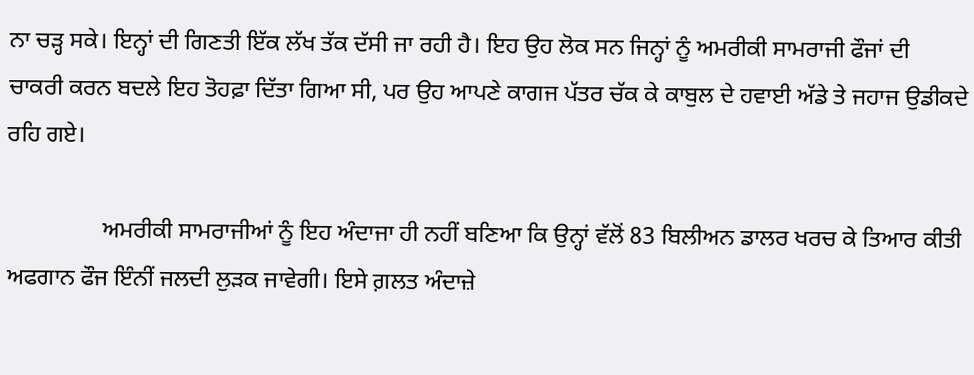ਨਾ ਚੜ੍ਹ ਸਕੇ। ਇਨ੍ਹਾਂ ਦੀ ਗਿਣਤੀ ਇੱਕ ਲੱਖ ਤੱਕ ਦੱਸੀ ਜਾ ਰਹੀ ਹੈ। ਇਹ ਉਹ ਲੋਕ ਸਨ ਜਿਨ੍ਹਾਂ ਨੂੰ ਅਮਰੀਕੀ ਸਾਮਰਾਜੀ ਫੌਜਾਂ ਦੀ ਚਾਕਰੀ ਕਰਨ ਬਦਲੇ ਇਹ ਤੋਹਫ਼ਾ ਦਿੱਤਾ ਗਿਆ ਸੀ, ਪਰ ਉਹ ਆਪਣੇ ਕਾਗਜ ਪੱਤਰ ਚੱਕ ਕੇ ਕਾਬੁਲ ਦੇ ਹਵਾਈ ਅੱਡੇ ਤੇ ਜਹਾਜ ਉਡੀਕਦੇ ਰਹਿ ਗਏ।

                ਅਮਰੀਕੀ ਸਾਮਰਾਜੀਆਂ ਨੂੰ ਇਹ ਅੰਦਾਜਾ ਹੀ ਨਹੀਂ ਬਣਿਆ ਕਿ ਉਨ੍ਹਾਂ ਵੱਲੋਂ 83 ਬਿਲੀਅਨ ਡਾਲਰ ਖਰਚ ਕੇ ਤਿਆਰ ਕੀਤੀ ਅਫਗਾਨ ਫੌਜ ਇੰਨੀਂ ਜਲਦੀ ਲੁੜਕ ਜਾਵੇਗੀ। ਇਸੇ ਗ਼ਲਤ ਅੰਦਾਜ਼ੇ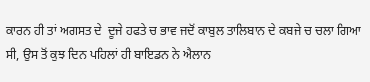ਕਾਰਨ ਹੀ ਤਾਂ ਅਗਸਤ ਦੇ  ਦੂਜੇ ਹਫਤੇ ਚ ਭਾਵ ਜਦੋਂ ਕਾਬੁਲ ਤਾਲਿਬਾਨ ਦੇ ਕਬਜੇ ਚ ਚਲਾ ਗਿਆ ਸੀ, ਉਸ ਤੋਂ ਕੁਝ ਦਿਨ ਪਹਿਲਾਂ ਹੀ ਬਾਇਡਨ ਨੇ ਐਲਾਨ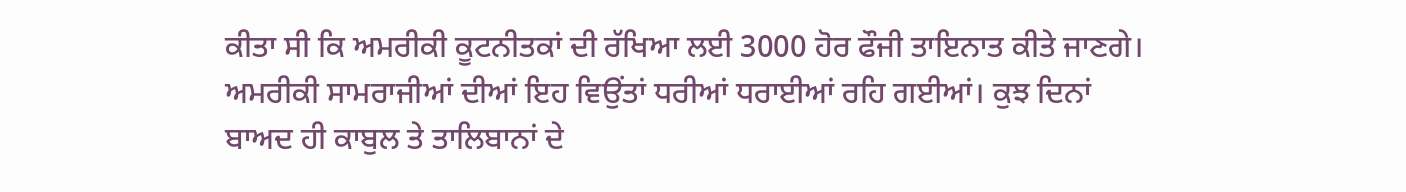ਕੀਤਾ ਸੀ ਕਿ ਅਮਰੀਕੀ ਕੂਟਨੀਤਕਾਂ ਦੀ ਰੱਖਿਆ ਲਈ 3000 ਹੋਰ ਫੌਜੀ ਤਾਇਨਾਤ ਕੀਤੇ ਜਾਣਗੇ। ਅਮਰੀਕੀ ਸਾਮਰਾਜੀਆਂ ਦੀਆਂ ਇਹ ਵਿਉਂਤਾਂ ਧਰੀਆਂ ਧਰਾਈਆਂ ਰਹਿ ਗਈਆਂ। ਕੁਝ ਦਿਨਾਂ ਬਾਅਦ ਹੀ ਕਾਬੁਲ ਤੇ ਤਾਲਿਬਾਨਾਂ ਦੇ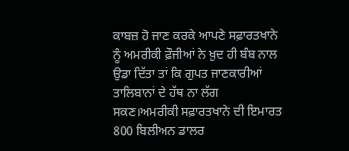ਕਾਬਜ਼ ਹੋ ਜਾਣ ਕਰਕੇ ਆਪਣੇ ਸਫ਼ਾਰਤਖਾਨੇ ਨੂੰ ਅਮਰੀਕੀ ਫ਼ੌਜੀਆਂ ਨੇ ਖ਼ੁਦ ਹੀ ਬੰਬ ਨਾਲ ਉਡਾ ਦਿੱਤਾ ਤਾਂ ਕਿ ਗੁਪਤ ਜਾਣਕਾਰੀਆਂ ਤਾਲਿਬਾਨਾਂ ਦੇ ਹੱਥ ਨਾ ਲੱਗ ਸਕਣ।ਅਮਰੀਕੀ ਸਫ਼ਾਰਤਖਾਨੇ ਦੀ ਇਮਾਰਤ 800 ਬਿਲੀਅਨ ਡਾਲਰ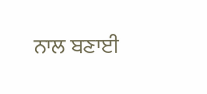ਨਾਲ ਬਣਾਈ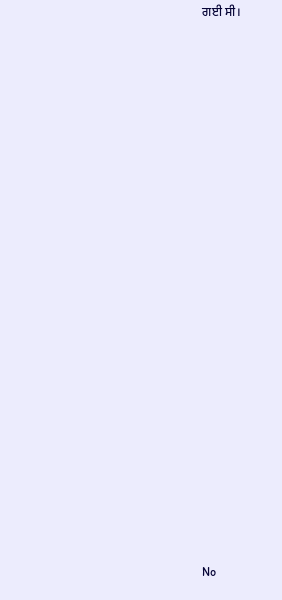ਗਈ ਸੀ।



























No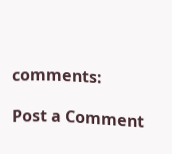comments:

Post a Comment